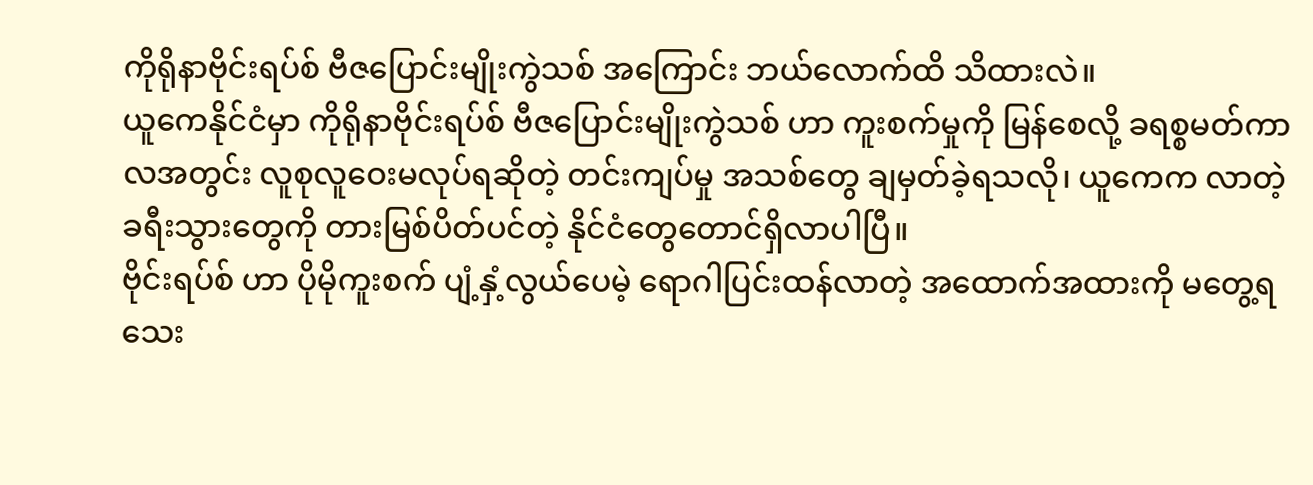ကိုရိုနာဗိုင်းရပ်စ် ဗီဇပြောင်းမျိုးကွဲသစ် အကြောင်း ဘယ်လောက်ထိ သိထားလဲ။
ယူကေနိုင်ငံမှာ ကိုရိုနာဗိုင်းရပ်စ် ဗီဇပြောင်းမျိုးကွဲသစ် ဟာ ကူးစက်မှုကို မြန်စေလို့ ခရစ္စမတ်ကာလအတွင်း လူစုလူဝေးမလုပ်ရဆိုတဲ့ တင်းကျပ်မှု အသစ်တွေ ချမှတ်ခဲ့ရသလို၊ ယူကေက လာတဲ့ ခရီးသွားတွေကို တားမြစ်ပိတ်ပင်တဲ့ နိုင်ငံတွေတောင်ရှိလာပါပြီ။
ဗိုင်းရပ်စ် ဟာ ပိုမိုကူးစက် ပျံ့နှံ့လွယ်ပေမဲ့ ရောဂါပြင်းထန်လာတဲ့ အထောက်အထားကို မတွေ့ရသေး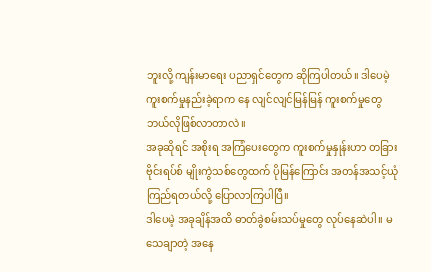ဘူးလို့ ကျန်းမာရေး ပညာရှင်တွေက ဆိုကြပါတယ်။ ဒါပေမဲ့ ကူးစက်မှုနည်းခဲ့ရာက နေ လျင်လျင်မြန်မြန် ကူးစက်မှုတွေ ဘယ်လိုဖြစ်လာတာလဲ။
အခုဆိုရင် အစိုးရ အကြံပေးတွေက ကူးစက်မှုနှုန်းဟာ တခြားဗိုင်းရပ်စ် မျိုးကွဲသစ်တွေထက် ပိုမြန်ကြောင်း အတန်အသင့်ယုံကြည်ရတယ်လို့ ပြောလာကြပါပြီ။
ဒါပေမဲ့ အခုချိန်အထိ ဓာတ်ခွဲစမ်းသပ်မှုတွေ လုပ်နေဆဲပါ။ မသေချာတဲ့ အနေ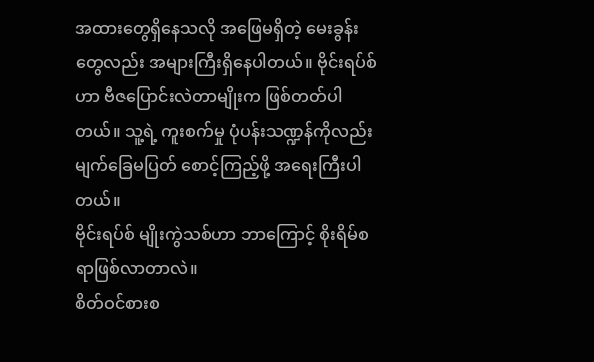အထားတွေရှိနေသလို အဖြေမရှိတဲ့ မေးခွန်းတွေလည်း အများကြီးရှိနေပါတယ်။ ဗိုင်းရပ်စ်ဟာ ဗီဇပြောင်းလဲတာမျိုးက ဖြစ်တတ်ပါတယ်။ သူ့ရဲ့ ကူးစက်မှု ပုံပန်းသဏ္ဍန်ကိုလည်း မျက်ခြေမပြတ် စောင့်ကြည့်ဖို့ အရေးကြီးပါတယ်။
ဗိုင်းရပ်စ် မျိုးကွဲသစ်ဟာ ဘာကြောင့် စိုးရိမ်စရာဖြစ်လာတာလဲ။
စိတ်ဝင်စားစ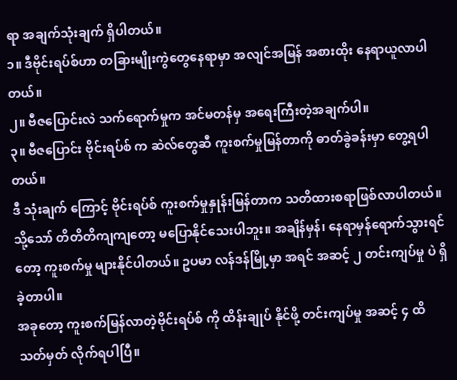ရာ အချက်သုံးချက် ရှိပါတယ်။
၁။ ဒီဗိုင်းရပ်စ်ဟာ တခြားမျိုးကွဲတွေနေရာမှာ အလျင်အမြန် အစားထိုး နေရာယူလာပါတယ်။
၂။ ဗီဇပြောင်းလဲ သက်ရောက်မှုက အင်မတန်မှ အရေးကြီးတဲ့အချက်ပါ။
၃။ ဗီဇပြောင်း ဗိုင်းရပ်စ် က ဆဲလ်တွေဆီ ကူးစက်မှုမြန်တာကို ဓာတ်ခွဲခန်းမှာ တွေ့ရပါတယ်။
ဒီ သုံးချက် ကြောင့် ဗိုင်းရပ်စ် ကူးစက်မှုနှုန်းမြန်တာက သတိထားစရာဖြစ်လာပါတယ်။ သို့သော် တိတိတိကျကျတော့ မပြောနိုင်သေးပါဘူး။ အချိန်မှန်၊ နေရာမှန်ရောက်သွားရင်တော့ ကူးစက်မှု များနိုင်ပါတယ်။ ဥပမာ လန်ဒန်မြို့မှာ အရင် အဆင့် ၂ တင်းကျပ်မှု ပဲ ရှိခဲ့တာပါ။
အခုတော့ ကူးစက်မြန်လာတဲ့ဗိုင်းရပ်စ် ကို ထိန်းချုပ် နိုင်ဖို့ တင်းကျပ်မှု အဆင့် ၄ ထိ သတ်မှတ် လိုက်ရပါပြီ။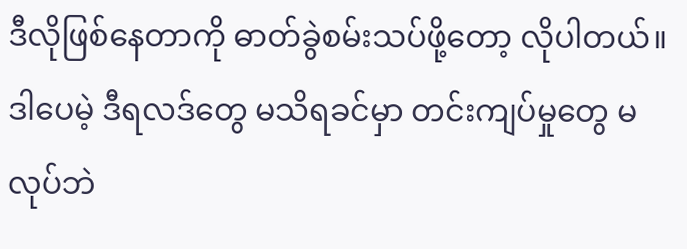ဒီလိုဖြစ်နေတာကို ဓာတ်ခွဲစမ်းသပ်ဖို့တော့ လိုပါတယ်။ ဒါပေမဲ့ ဒီရလဒ်တွေ မသိရခင်မှာ တင်းကျပ်မှုတွေ မလုပ်ဘဲ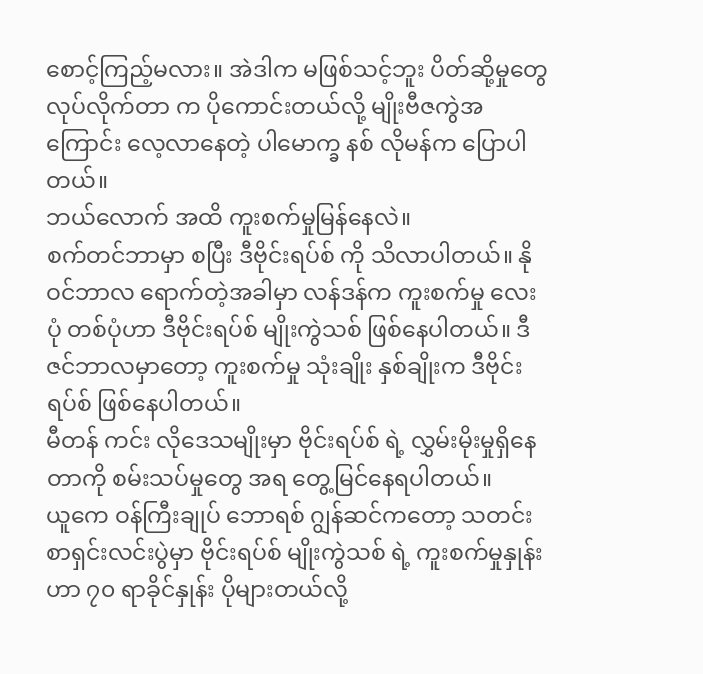စောင့်ကြည့်မလား။ အဲဒါက မဖြစ်သင့်ဘူး ပိတ်ဆို့မှုတွေ လုပ်လိုက်တာ က ပိုကောင်းတယ်လို့ မျိုးဗီဇကွဲအကြောင်း လေ့လာနေတဲ့ ပါမောက္ခ နစ် လိုမန်က ပြောပါတယ်။
ဘယ်လောက် အထိ ကူးစက်မှုမြန်နေလဲ။
စက်တင်ဘာမှာ စပြီး ဒီဗိုင်းရပ်စ် ကို သိလာပါတယ်။ နိုဝင်ဘာလ ရောက်တဲ့အခါမှာ လန်ဒန်က ကူးစက်မှု လေးပုံ တစ်ပုံဟာ ဒီဗိုင်းရပ်စ် မျိုးကွဲသစ် ဖြစ်နေပါတယ်။ ဒီဇင်ဘာလမှာတော့ ကူးစက်မှု သုံးချိုး နှစ်ချိုးက ဒီဗိုင်းရပ်စ် ဖြစ်နေပါတယ်။
မီတန် ကင်း လိုဒေသမျိုးမှာ ဗိုင်းရပ်စ် ရဲ့ လွှမ်းမိုးမှုရှိနေတာကို စမ်းသပ်မှုတွေ အရ တွေ့မြင်နေရပါတယ်။
ယူကေ ဝန်ကြီးချုပ် ဘောရစ် ဂျွန်ဆင်ကတော့ သတင်းစာရှင်းလင်းပွဲမှာ ဗိုင်းရပ်စ် မျိုးကွဲသစ် ရဲ့ ကူးစက်မှုနှုန်းဟာ ၇၀ ရာခိုင်နှုန်း ပိုများတယ်လို့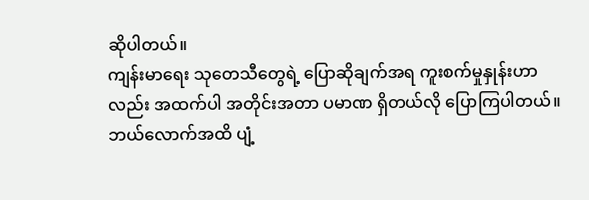ဆိုပါတယ်။
ကျန်းမာရေး သုတေသီတွေရဲ့ ပြောဆိုချက်အရ ကူးစက်မှုနှုန်းဟာလည်း အထက်ပါ အတိုင်းအတာ ပမာဏ ရှိတယ်လို ပြောကြပါတယ်။
ဘယ်လောက်အထိ ပျံ့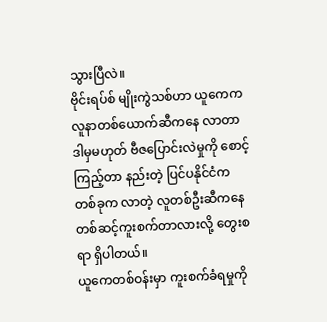သွားပြီလဲ။
ဗိုင်းရပ်စ် မျိုးကွဲသစ်ဟာ ယူကေက လူနာတစ်ယောက်ဆီကနေ လာတာ ဒါမှမဟုတ် ဗီဇပြောင်းလဲမှုကို စောင့်ကြည့်တာ နည်းတဲ့ ပြင်ပနိုင်ငံက တစ်ခုက လာတဲ့ လူတစ်ဦးဆီကနေ တစ်ဆင့်ကူးစက်တာလားလို့ တွေးစရာ ရှိပါတယ်။
ယူကေတစ်ဝန်းမှာ ကူးစက်ခံရမှုကို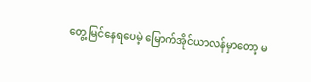တွေ့မြင်နေရပေမဲ့ မြောက်အိုင်ယာလန်မှာတော့ မ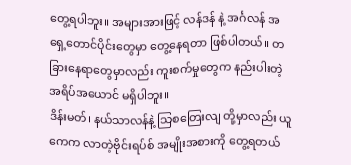တွေ့ရပါဘူး။ အများအားဖြင့် လန်ဒန် နဲ့ အင်္ဂလန် အရှေ့တောင်ပိုင်းတွေမှာ တွေ့နေရတာ ဖြစ်ပါတယ်။ တခြားနေရာတွေမှာလည်း ကူးစက်မှုတွေက နည်းပါးတဲ့ အရိပ်အယောင် မရှိပါဘူး။
ဒိန်းမတ်၊ နယ်သာလန်နဲ့ သြစတြေးလျ တို့မှာလည်း ယူကေက လာတဲ့ဗိုင်းရပ်စ် အမျိုးအစားကို တွေ့ရတယ်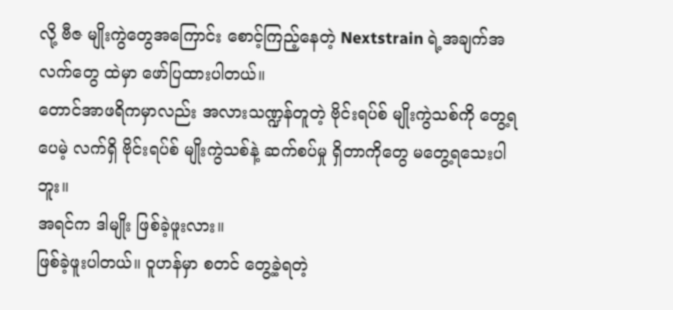လို့ ဗီဇ မျိုးကွဲတွေအကြောင်း စောင့်ကြည့်နေတဲ့ Nextstrain ရဲ့အချက်အလက်တွေ ထဲမှာ ဖော်ပြထားပါတယ်။
တောင်အာဖရိကမှာလည်း အလားသဏ္ဍန်တူတဲ့ ဗိုင်းရပ်စ် မျိုးကွဲသစ်ကို တွေ့ရပေမဲ့ လက်ရှိ ဗိုင်းရပ်စ် မျိုးကွဲသစ်နဲ့ ဆက်စပ်မှု ရှိတာကိုတွေ မတွေ့ရသေးပါဘူး။
အရင်က ဒါမျိုး ဖြစ်ခဲ့ဖူးလား။
ဖြစ်ခဲ့ဖူးပါတယ်။ ဝူဟန်မှာ စတင် တွေ့ခဲ့ရတဲ့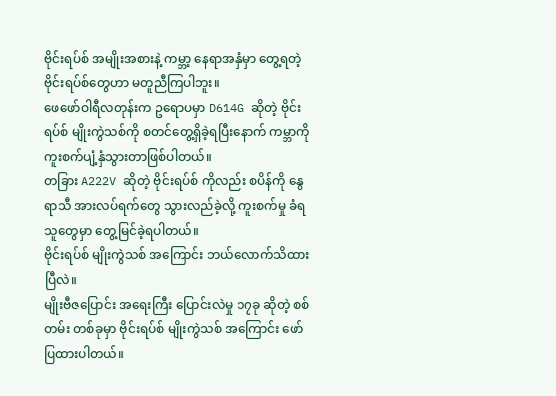ဗိုင်းရပ်စ် အမျိုးအစားနဲ့ ကမ္ဘာ့ နေရာအနှံမှာ တွေ့ရတဲ့ ဗိုင်းရပ်စ်တွေဟာ မတူညီကြပါဘူး။
ဖေဖော်ဝါရီလတုန်းက ဥရောပမှာ D614G ဆိုတဲ့ ဗိုင်းရပ်စ် မျိုးကွဲသစ်ကို စတင်တွေ့ရှိခဲ့ရပြီးနောက် ကမ္ဘာကို ကူးစက်ပျံ့နှံသွားတာဖြစ်ပါတယ်။
တခြား A222V ဆိုတဲ့ ဗိုင်းရပ်စ် ကိုလည်း စပိန်ကို နွေရာသီ အားလပ်ရက်တွေ သွားလည်ခဲ့လို့ ကူးစက်မှု ခံရသူတွေမှာ တွေ့မြင်ခဲ့ရပါတယ်။
ဗိုင်းရပ်စ် မျိုးကွဲသစ် အကြောင်း ဘယ်လောက်သိထားပြီလဲ။
မျိုးဗီဇပြောင်း အရေးကြီး ပြောင်းလဲမှု ၁၇ခု ဆိုတဲ့ စစ်တမ်း တစ်ခုမှာ ဗိုင်းရပ်စ် မျိုးကွဲသစ် အကြောင်း ဖော်ပြထားပါတယ်။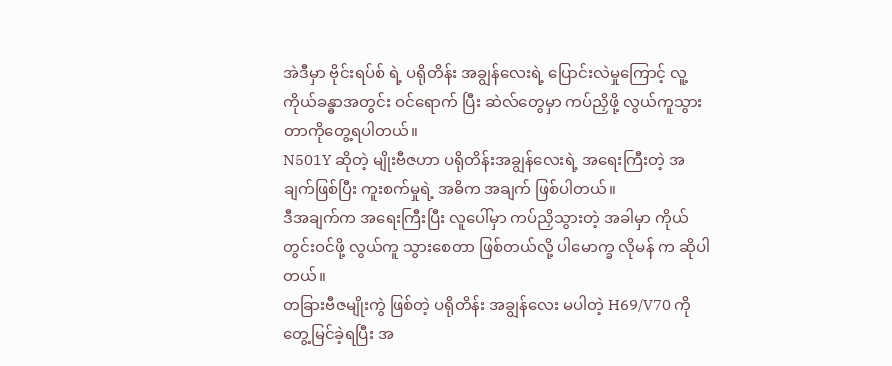အဲဒီမှာ ဗိုင်းရပ်စ် ရဲ့ ပရိုတိန်း အချွန်လေးရဲ့ ပြောင်းလဲမှုကြောင့် လူ့ကိုယ်ခန္ဓာအတွင်း ဝင်ရောက် ပြီး ဆဲလ်တွေမှာ ကပ်ညှိဖို့ လွယ်ကူသွားတာကိုတွေ့ရပါတယ်။
N501Y ဆိုတဲ့ မျိုးဗီဇဟာ ပရိုတိန်းအချွန်လေးရဲ့ အရေးကြီးတဲ့ အချက်ဖြစ်ပြီး ကူးစက်မှုရဲ့ အဓိက အချက် ဖြစ်ပါတယ်။
ဒီအချက်က အရေးကြီးပြီး လူပေါ်မှာ ကပ်ညှိသွားတဲ့ အခါမှာ ကိုယ်တွင်းဝင်ဖို့ လွယ်ကူ သွားစေတာ ဖြစ်တယ်လို့ ပါမောက္ခ လိုမန် က ဆိုပါတယ်။
တခြားဗီဇမျိုးကွဲ ဖြစ်တဲ့ ပရိုတိန်း အချွန်လေး မပါတဲ့ H69/V70 ကို တွေ့မြင်ခဲ့ရပြီး အ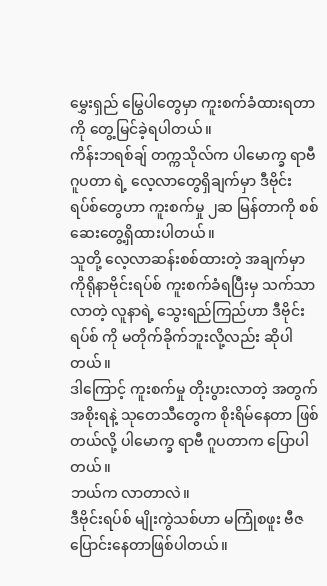မွှေးရှည် မြွေပါတွေမှာ ကူးစက်ခံထားရတာကို တွေ့မြင်ခဲ့ရပါတယ်။
ကိန်းဘရစ်ချ် တက္ကသိုလ်က ပါမောက္ခ ရာဗီ ဂူပတာ ရဲ့ လေ့လာတွေရှိချက်မှာ ဒီဗိုင်းရပ်စ်တွေဟာ ကူးစက်မှု ၂ဆ မြန်တာကို စစ်ဆေးတွေ့ရှိထားပါတယ်။
သူတို့ လေ့လာဆန်းစစ်ထားတဲ့ အချက်မှာ ကိုရိုနာဗိုင်းရပ်စ် ကူးစက်ခံရပြီးမှ သက်သာလာတဲ့ လူနာရဲ့ သွေးရည်ကြည်ဟာ ဒီဗိုင်းရပ်စ် ကို မတိုက်ခိုက်ဘူးလို့လည်း ဆိုပါတယ်။
ဒါကြောင့် ကူးစက်မှု တိုးပွားလာတဲ့ အတွက် အစိုးရနဲ့ သုတေသီတွေက စိုးရိမ်နေတာ ဖြစ်တယ်လို့ ပါမောက္ခ ရာဗီ ဂူပတာက ပြောပါတယ်။
ဘယ်က လာတာလဲ။
ဒီဗိုင်းရပ်စ် မျိုးကွဲသစ်ဟာ မကြုံစဖူး ဗီဇပြောင်းနေတာဖြစ်ပါတယ်။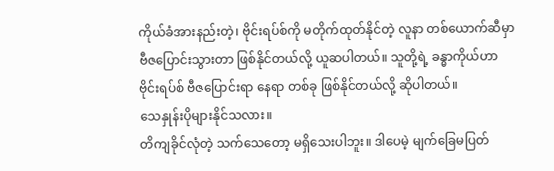ကိုယ်ခံအားနည်းတဲ့၊ ဗိုင်းရပ်စ်ကို မတိုက်ထုတ်နိုင်တဲ့ လူနာ တစ်ယောက်ဆီမှာ ဗီဇပြောင်းသွားတာ ဖြစ်နိုင်တယ်လို့ ယူဆပါတယ်။ သူတို့ရဲ့ ခန္ဓာကိုယ်ဟာ ဗိုင်းရပ်စ် ဗီဇပြောင်းရာ နေရာ တစ်ခု ဖြစ်နိုင်တယ်လို့ ဆိုပါတယ်။
သေနှုန်းပိုများနိုင်သလား။
တိကျခိုင်လုံတဲ့ သက်သေတော့ မရှိသေးပါဘူး။ ဒါပေမဲ့ မျက်ခြေမပြတ်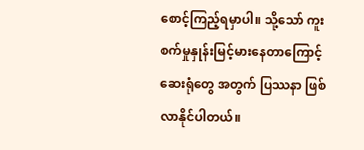စောင့်ကြည့်ရမှာပါ။ သို့သော် ကူးစက်မှုနှုန်းမြင့်မားနေတာကြောင့် ဆေးရုံတွေ အတွက် ပြဿနာ ဖြစ်လာနိုင်ပါတယ်။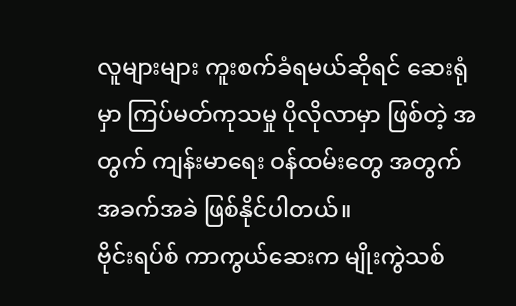လူများများ ကူးစက်ခံရမယ်ဆိုရင် ဆေးရုံမှာ ကြပ်မတ်ကုသမှု ပိုလိုလာမှာ ဖြစ်တဲ့ အတွက် ကျန်းမာရေး ဝန်ထမ်းတွေ အတွက် အခက်အခဲ ဖြစ်နိုင်ပါတယ်။
ဗိုင်းရပ်စ် ကာကွယ်ဆေးက မျိုးကွဲသစ်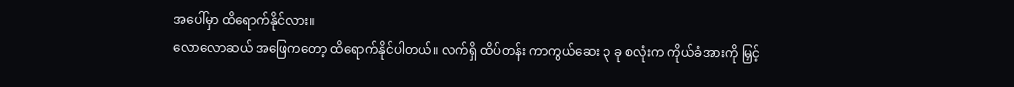အပေါ်မှာ ထိရောက်နိုင်လား။
လောလောဆယ် အဖြေကတော့ ထိရောက်နိုင်ပါတယ်။ လက်ရှိ ထိပ်တန်း ကာကွယ်ဆေး ၃ ခု စလုံးက ကိုယ်ခံအားကို မြှင့်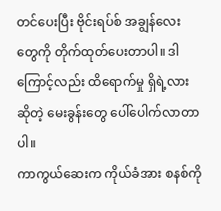တင်ပေးပြီး ဗိုင်းရပ်စ် အချွန်လေးတွေကို တိုက်ထုတ်ပေးတာပါ။ ဒါကြောင့်လည်း ထိရောက်မှု ရှိရဲ့လား ဆိုတဲ့ မေးခွန်းတွေ ပေါ်ပေါက်လာတာပါ။
ကာကွယ်ဆေးက ကိုယ်ခံအား စနစ်ကို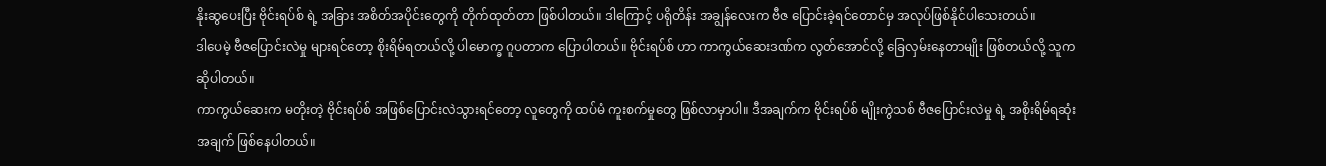နိုးဆွပေးပြီး ဗိုင်းရပ်စ် ရဲ့ အခြား အစိတ်အပိုင်းတွေကို တိုက်ထုတ်တာ ဖြစ်ပါတယ်။ ဒါကြောင့် ပရိုတိန်း အချွန်လေးက ဗီဇ ပြောင်းခဲ့ရင်တောင်မှ အလုပ်ဖြစ်နိုင်ပါသေးတယ်။
ဒါပေမဲ့ ဗီဇပြောင်းလဲမှု များရင်တော့ စိုးရိမ်ရတယ်လို့ ပါမောက္ခ ဂူပတာက ပြောပါတယ်။ ဗိုင်းရပ်စ် ဟာ ကာကွယ်ဆေးဒဏ်က လွတ်အောင်လို့ ခြေလှမ်းနေတာမျိုး ဖြစ်တယ်လို့ သူက ဆိုပါတယ်။
ကာကွယ်ဆေးက မတိုးတဲ့ ဗိုင်းရပ်စ် အဖြစ်ပြောင်းလဲသွားရင်တော့ လူတွေကို ထပ်မံ ကူးစက်မှုတွေ ဖြစ်လာမှာပါ။ ဒီအချက်က ဗိုင်းရပ်စ် မျိုးကွဲသစ် ဗီဇပြောင်းလဲမှု ရဲ့ အစိုးရိမ်ရဆုံး အချက် ဖြစ်နေပါတယ်။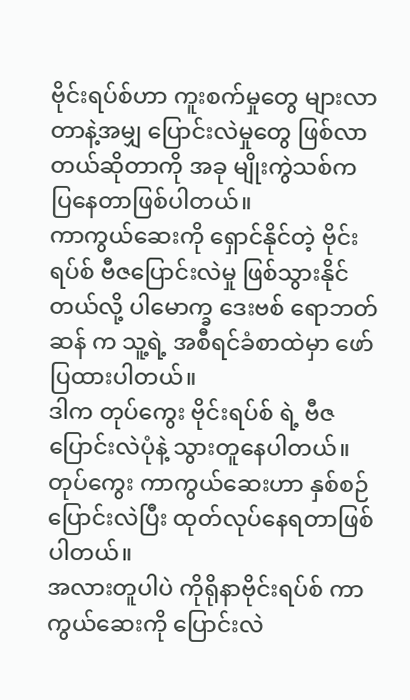ဗိုင်းရပ်စ်ဟာ ကူးစက်မှုတွေ များလာတာနဲ့အမျှ ပြောင်းလဲမှုတွေ ဖြစ်လာတယ်ဆိုတာကို အခု မျိုးကွဲသစ်က ပြနေတာဖြစ်ပါတယ်။
ကာကွယ်ဆေးကို ရှောင်နိုင်တဲ့ ဗိုင်းရပ်စ် ဗီဇပြောင်းလဲမှု ဖြစ်သွားနိုင်တယ်လို့ ပါမောက္ခ ဒေးဗစ် ရောဘတ်ဆန် က သူ့ရဲ့ အစီရင်ခံစာထဲမှာ ဖော်ပြထားပါတယ်။
ဒါက တုပ်ကွေး ဗိုင်းရပ်စ် ရဲ့ ဗီဇပြောင်းလဲပုံနဲ့ သွားတူနေပါတယ်။ တုပ်ကွေး ကာကွယ်ဆေးဟာ နှစ်စဉ် ပြောင်းလဲပြီး ထုတ်လုပ်နေရတာဖြစ်ပါတယ်။
အလားတူပါပဲ ကိုရိုနာဗိုင်းရပ်စ် ကာကွယ်ဆေးကို ပြောင်းလဲ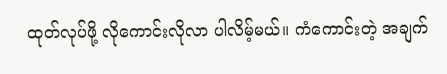ထုတ်လုပ်ဖို့ လိုကောင်းလိုလာ ပါလိမ့်မယ်။ ကံကောင်းတဲ့ အချက်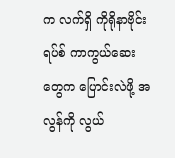က လက်ရှိ ကိုရိုနာဗိုင်းရပ်စ် ကာကွယ်ဆေးတွေက ပြောင်းလဲဖို့ အလွန်ကို လွယ်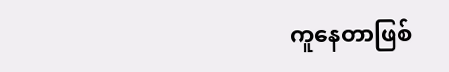ကူနေတာဖြစ်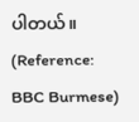ပါတယ်။ (Reference: BBC Burmese)